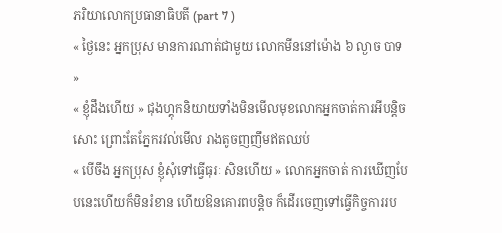ភរិយាលោកប្រធានាធិបតី (part 7 )
« ថ្ងៃនេះ អ្នកប្រុស មានការណាត់ជាមួយ លោកមីននៅម៉ោង ៦ ល្ងាច បាទ »
« ខ្ញុំដឹងហើយ » ជុងហ្គុកនិយាយទាំងមិនមើលមុខលោកអ្នកចាត់ការអីបន្តិចសោះ ព្រោះតែភ្នែករវល់មើល រាងតូចញញឹមឥតឈប់
« បើចឹង អ្នកប្រុស ខ្ញុំសុំទៅធ្វើធុរៈ សិនហើយ » លោកអ្នកចាត់ ការឃើញបែបនេះហើយក៏មិនរំខាន ហើយឱនគោរពបន្តិច ក៏ដើរចេញទៅធ្វើកិច្ចការរប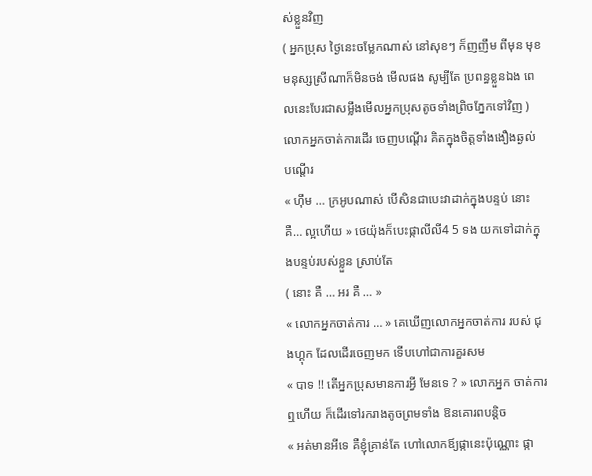ស់ខ្លួនវិញ
( អ្នកប្រុស ថ្ងៃនេះចម្លែកណាស់ នៅសុខៗ ក៏ញញឹម ពីមុន មុខមនុស្សស្រីណាក៏មិនចង់ មើលផង សូម្បីតែ ប្រពន្ធខ្លួនឯង ពេលនេះបែរជាសម្លឹងមើលអ្នកប្រុសតូចទាំងព្រិចភ្នែកទៅវិញ ) លោកអ្នកចាត់ការដើរ ចេញបណ្តើរ គិតក្នុងចិត្តទាំងងឿងឆ្ងល់ បណ្តើរ
« ហ៊ឹម … ក្រអូបណាស់ បើសិនជាបេះវាដាក់ក្នុងបន្ទប់ នោះ គឺ… ល្អហើយ » ថេយ៉ុងក៏បេះផ្កាលីលី4 5 ទង យកទៅដាក់ក្នុងបន្ទប់របស់ខ្លួន ស្រាប់តែ
( នោះ គឺ … អរ គឺ … »
« លោកអ្នកចាត់ការ … » គេឃើញលោកអ្នកចាត់ការ របស់ ជុងហ្គុក ដែលដើរចេញមក ទើបហៅជាការគួរសម
« បាទ !! តើអ្នកប្រុសមានការអ្វី មែនទេ ? » លោកអ្នក ចាត់ការឮហើយ ក៏ដើរទៅរករាងតូចព្រមទាំង ឱនគោរពបន្តិច
« អត់មានអីទេ គឺខ្ញុំគ្រាន់តែ ហៅលោកឪ្យផ្កានេះប៉ុណ្ណោះ ផ្កា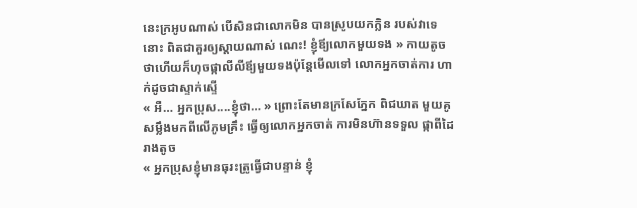នេះក្រអូបណាស់ បើសិនជាលោកមិន បានស្រូបយកក្លិន របស់វាទេនោះ ពិតជាគួរឲ្យស្តាយណាស់ ណេះ! ខ្ញុំឪ្យលោកមួយទង » កាយតូចថាហើយក៏ហុចផ្កាលីលីឪ្យមួយទងប៉ុន្តែមើលទៅ លោកអ្នកចាត់ការ ហាក់ដូចជាស្ទាក់ស្ទើ
« អឺ… អ្នកប្រុស....ខ្ញុំថា… » ព្រោះតែមានក្រសែភ្នែក ពិជឃាត មួយគូ សម្លឹងមកពីលើភូមគ្រឹះ ធ្វើឲ្យលោកអ្នកចាត់ ការមិនហ៊ានទទួល ផ្កាពីដៃរាងតូច
« អ្នកប្រុសខ្ញុំមានធុរះត្រូធ្វើជាបន្ទាន់ ខ្ញុំ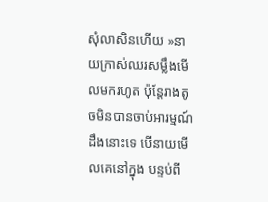សុំលាសិនហើយ »នាយក្រាស់ឈរសម្លឹងមើលមករហូត ប៉ុន្តែរាងតូចមិនបានចាប់អារម្មណ៍ដឹងនោះទេ បើនាយមើលគេនៅក្នុង បន្ទប់ពី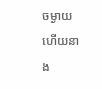ចម្ងាយ ហើយនាង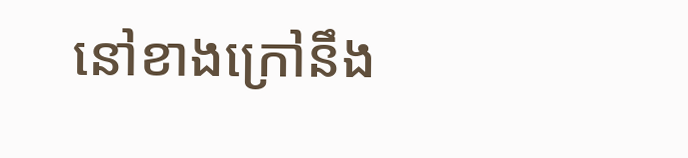នៅខាងក្រៅនឹង